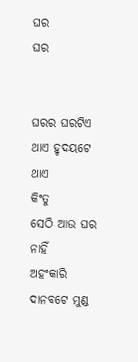ଘର
ଘର


ଘରର ଘରଟିଏ ଥାଏ ହୃଦୟଟେ ଥାଏ
କିଂତୁ
ସେଠି ଆଉ ଘର ନାହିଁ
ଅହଂକାରି ଦାନବଟେ ମୁଣ୍ଡ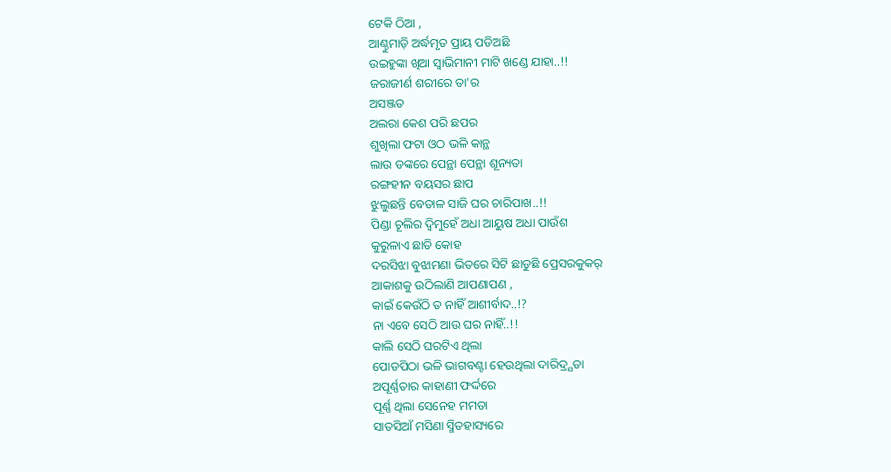ଟେକି ଠିଆ ,
ଆଣ୍ଠୁମାଡ଼ି ଅର୍ଦ୍ଧମୃତ ପ୍ରାୟ ପଡିଅଛି
ଉଇହୁଙ୍କା ଖିଆ ସ୍ୱାଭିମାନୀ ମାଟି ଖଣ୍ଡେ ଯାହା..!!
ଜରାଜୀର୍ଣ ଶରୀରେ ତା'ର
ଅସଞ୍ଜତ
ଅଲରା କେଶ ପରି ଛପର
ଶୁଖିଲା ଫଟା ଓଠ ଭଳି କାନ୍ଥ
ଲାଉ ଡଙ୍କରେ ପେନ୍ଥା ପେନ୍ଥା ଶୂନ୍ୟତା
ରଙ୍ଗହୀନ ବୟସର ଛାପ
ଝୁଲୁଛନ୍ତି ବେତାଳ ସାଜି ଘର ଚାରିପାଖ..!!
ପିଣ୍ଡା ଚୂଲିର ଦ୍ୱିମୁହେଁ ଅଧା ଆୟୁଷ ଅଧା ପାଉଁଶ
କୁରୁଳାଏ ଛାତି କୋହ
ଦରସିଝା ବୁଝାମଣା ଭିତରେ ସିଟି ଛାଡୁଛି ପ୍ରେସରକୁକର୍
ଆକାଶକୁ ଉଠିଲାଣି ଆପଣାପଣ ,
କାଇଁ କେଉଁଠି ତ ନାହିଁ ଆଶୀର୍ବାଦ..!?
ନା ଏବେ ସେଠି ଆଉ ଘର ନାହିଁ..!!
କାଲି ସେଠି ଘରଟିଏ ଥିଲା
ପୋଡପିଠା ଭଳି ଭାଗବଣ୍ଟା ହେଉଥିଲା ଦାରିଦ୍ର୍ଯତା
ଅପୂର୍ଣ୍ଣତାର କାହାଣୀ ଫର୍ଦ୍ଦରେ
ପୂର୍ଣ୍ଣ ଥିଲା ସେନେହ ମମତା
ସାତସିଆଁ ମସିଣା ସ୍ମିତହାସ୍ୟରେ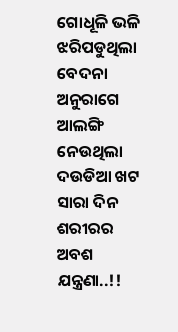ଗୋଧୂଳି ଭଳି ଝରିପଡୁଥିଲା ବେଦନା
ଅନୁରାଗେ ଆଲଙ୍ଗି ନେଉଥିଲା
ଦଉଡିଆ ଖଟ
ସାରା ଦିନ ଶରୀରର ଅବଶ ଯନ୍ତ୍ରଣା..!!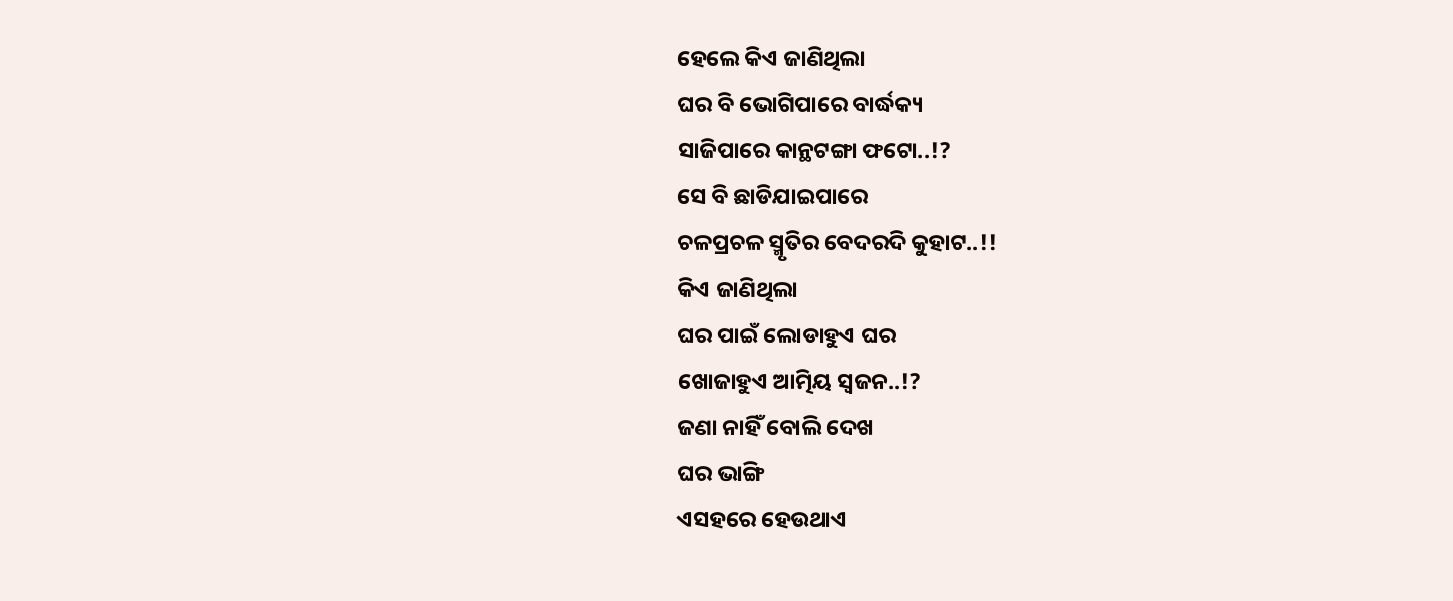ହେଲେ କିଏ ଜାଣିଥିଲା
ଘର ବି ଭୋଗିପାରେ ବାର୍ଦ୍ଧକ୍ୟ
ସାଜିପାରେ କାନ୍ଥଟଙ୍ଗା ଫଟୋ..!?
ସେ ବି ଛାଡିଯାଇପାରେ
ଚଳପ୍ରଚଳ ସ୍ମୃତିର ବେଦରଦି କୁହାଟ..!!
କିଏ ଜାଣିଥିଲା
ଘର ପାଇଁ ଲୋଡାହୁଏ ଘର
ଖୋଜାହୁଏ ଆତ୍ମିୟ ସ୍ୱଜନ..!?
ଜଣା ନାହିଁ ବୋଲି ଦେଖ
ଘର ଭାଙ୍ଗି
ଏସହରେ ହେଉଥାଏ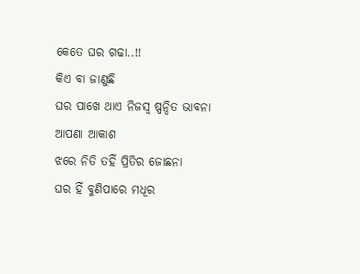କେତେ ଘର ଗଢା..!!
କିଏ ବା ଜାଣୁଛି
ଘର ପାଖେ ଥାଏ ନିଜସ୍ଵ ଷ୍ପନ୍ଦିତ ଭାବନା
ଆପଣା ଆକାଶ
ଝରେ ନିତି ତହିଁ ପ୍ରିତିର ଜୋଛନା
ଘର ହିଁ ବୁଣିପାରେ ମଧୂର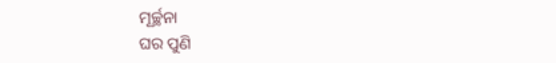ମୂର୍ଚ୍ଛନା
ଘର ପୁଣି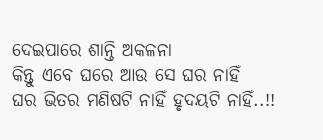ଦେଇପାରେ ଶାନ୍ତି ଅକଳନା
କିନ୍ତୁ ଏବେ ଘରେ ଆଉ ସେ ଘର ନାହିଁ
ଘର ଭିତର ମଣିଷଟି ନାହିଁ ହୃଦୟଟି ନାହିଁ..!!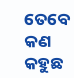ତେବେ କଣ କହୁଛ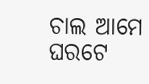ଚାଲ ଆମେ ଘରଟେ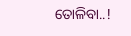ତୋଳିବା..!